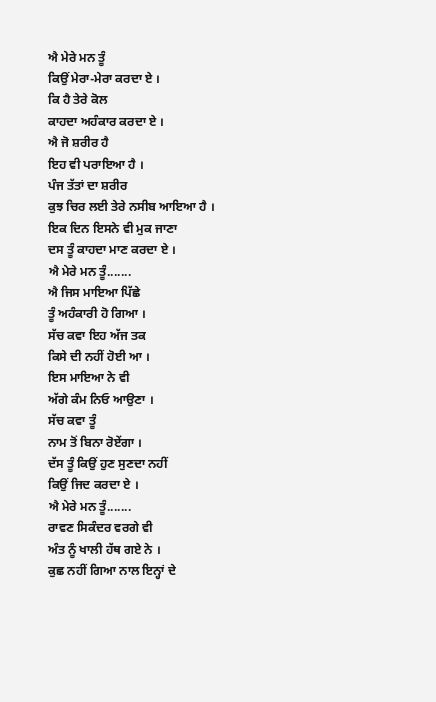ਐ ਮੇਰੇ ਮਨ ਤੂੰ
ਕਿਉਂ ਮੇਰਾ-ਮੇਰਾ ਕਰਦਾ ਏ ।
ਕਿ ਹੈ ਤੇਰੇ ਕੋਲ
ਕਾਹਦਾ ਅਹੰਕਾਰ ਕਰਦਾ ਏ ।
ਐ ਜੋ ਸ਼ਰੀਰ ਹੈ
ਇਹ ਵੀ ਪਰਾਇਆ ਹੈ ।
ਪੰਜ ਤੱਤਾਂ ਦਾ ਸ਼ਰੀਰ
ਕੁਝ ਚਿਰ ਲਈ ਤੇਰੇ ਨਸੀਬ ਆਇਆ ਹੈ ।
ਇਕ ਦਿਨ ਇਸਨੇ ਵੀ ਮੁਕ ਜਾਣਾ
ਦਸ ਤੂੰ ਕਾਹਦਾ ਮਾਣ ਕਰਦਾ ਏ ।
ਐ ਮੇਰੇ ਮਨ ਤੂੰ.......
ਐ ਜਿਸ ਮਾਇਆ ਪਿੱਛੇ
ਤੂੰ ਅਹੰਕਾਰੀ ਹੋ ਗਿਆ ।
ਸੱਚ ਕਵਾ ਇਹ ਅੱਜ ਤਕ
ਕਿਸੇ ਦੀ ਨਹੀਂ ਹੋਈ ਆ ।
ਇਸ ਮਾਇਆ ਨੇ ਵੀ
ਅੱਗੇ ਕੰਮ ਨਿਓ ਆਉਣਾ ।
ਸੱਚ ਕਵਾ ਤੂੰ
ਨਾਮ ਤੋਂ ਬਿਨਾ ਰੋਏਂਗਾ ।
ਦੱਸ ਤੂੰ ਕਿਉਂ ਹੁਣ ਸੁਣਦਾ ਨਹੀਂ
ਕਿਉਂ ਜਿਦ ਕਰਦਾ ਏ ।
ਐ ਮੇਰੇ ਮਨ ਤੂੰ.......
ਰਾਵਣ ਸਿਕੰਦਰ ਵਰਗੇ ਵੀ
ਅੰਤ ਨੂੰ ਖਾਲੀ ਹੱਥ ਗਏ ਨੇ ।
ਕੁਛ ਨਹੀਂ ਗਿਆ ਨਾਲ ਇਨ੍ਹਾਂ ਦੇ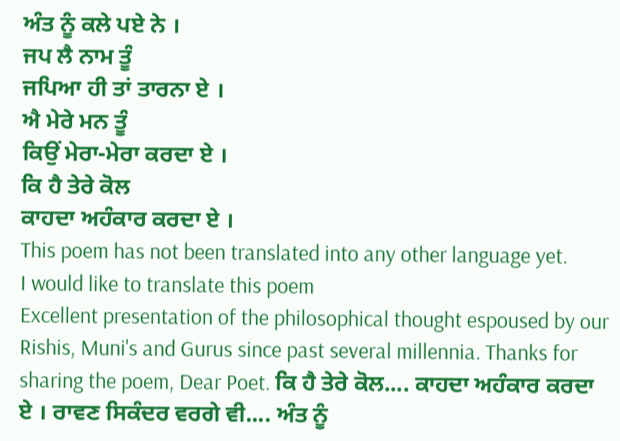ਅੰਤ ਨੂੰ ਕਲੇ ਪਏ ਨੇ ।
ਜਪ ਲੈ ਨਾਮ ਤੂੰ
ਜਪਿਆ ਹੀ ਤਾਂ ਤਾਰਨਾ ਏ ।
ਐ ਮੇਰੇ ਮਨ ਤੂੰ
ਕਿਉਂ ਮੇਰਾ-ਮੇਰਾ ਕਰਦਾ ਏ ।
ਕਿ ਹੈ ਤੇਰੇ ਕੋਲ
ਕਾਹਦਾ ਅਹੰਕਾਰ ਕਰਦਾ ਏ ।
This poem has not been translated into any other language yet.
I would like to translate this poem
Excellent presentation of the philosophical thought espoused by our Rishis, Muni's and Gurus since past several millennia. Thanks for sharing the poem, Dear Poet. ਕਿ ਹੈ ਤੇਰੇ ਕੋਲ.... ਕਾਹਦਾ ਅਹੰਕਾਰ ਕਰਦਾ ਏ । ਰਾਵਣ ਸਿਕੰਦਰ ਵਰਗੇ ਵੀ.... ਅੰਤ ਨੂੰ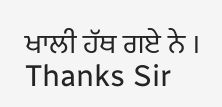ਖਾਲੀ ਹੱਥ ਗਏ ਨੇ ।
Thanks Sir